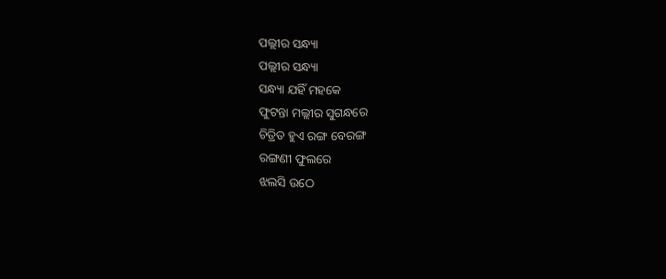ପଲ୍ଲୀର ସନ୍ଧ୍ୟା
ପଲ୍ଲୀର ସନ୍ଧ୍ୟା
ସନ୍ଧ୍ୟା ଯହିଁ ମହକେ
ଫୁଟନ୍ତା ମଲ୍ଲୀର ସୁଗନ୍ଧରେ
ଚିତ୍ରିତ ହୁଏ ରଙ୍ଗ ବେରଙ୍ଗ
ରଙ୍ଗଣୀ ଫୁଲରେ
ଝଲସି ଉଠେ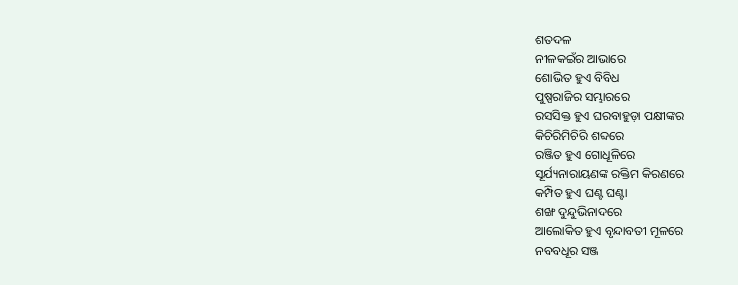ଶତଦଳ
ନୀଳକଇଁର ଆଭାରେ
ଶୋଭିତ ହୁଏ ବିବିଧ
ପୁଷ୍ପରାଜିର ସମ୍ଭାରରେ
ରସସିକ୍ତ ହୁଏ ଘରବାହୁଡ଼ା ପକ୍ଷୀଙ୍କର
କିଚିରିମିଚିରି ଶବ୍ଦରେ
ରଞ୍ଜିତ ହୁଏ ଗୋଧୂଳିରେ
ସୂର୍ଯ୍ୟନାରାୟଣଙ୍କ ରକ୍ତିମ କିରଣରେ
କମ୍ପିତ ହୁଏ ଘଣ୍ଟ ଘଣ୍ଟା
ଶଙ୍ଖ ଦୁନ୍ଦୁଭିନାଦରେ
ଆଲୋକିତ ହୁଏ ବୃନ୍ଦାବତୀ ମୂଳରେ
ନବବଧୂର ସଞ୍ଜ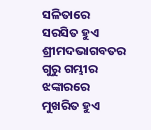ସଳିତାରେ
ସରସିତ ହୁଏ ଶ୍ରୀମଦଭାଗବତର
ଗୁରୁ ଗମ୍ଭୀର ଝଙ୍କାରରେ
ମୁଖରିତ ହୁଏ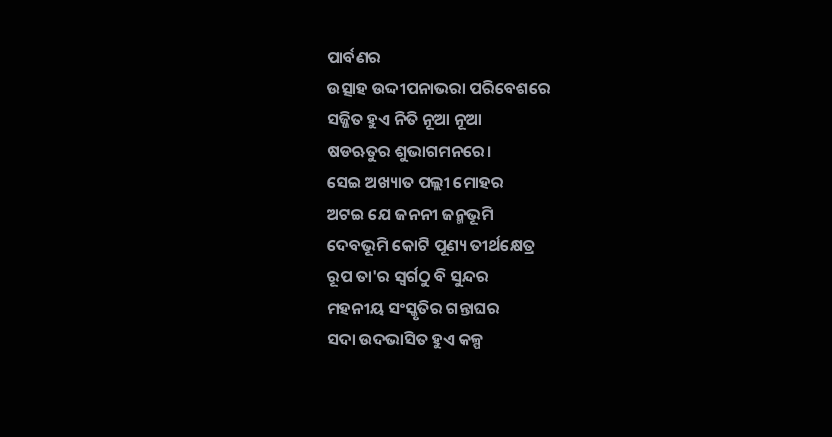ପାର୍ବଣର
ଉତ୍ସାହ ଉଦ୍ଦୀପନାଭରା ପରିବେଶରେ
ସଜ୍ଜିତ ହୁଏ ନିତି ନୂଆ ନୂଆ
ଷଡଋତୁର ଶୁଭାଗମନରେ।
ସେଇ ଅଖ୍ୟାତ ପଲ୍ଲୀ ମୋହର
ଅଟଇ ଯେ ଜନନୀ ଜନ୍ମଭୂମି
ଦେବଭୂମି କୋଟି ପୂଣ୍ୟ ତୀର୍ଥକ୍ଷେତ୍ର
ରୂପ ତା'ର ସ୍ୱର୍ଗଠୁ ବି ସୁନ୍ଦର
ମହନୀୟ ସଂସ୍କୃତିର ଗନ୍ତାଘର
ସଦା ଉଦଭାସିତ ହୁଏ କଳ୍ପ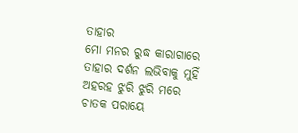ତାହାର
ମୋ ମନର ରୁଦ୍ଧ କାରାଗାରେ
ତାହାର ଦର୍ଶନ ଲଭିବାକୁ ମୁହିଁ
ଅହରହ ଝୁରି ଝୁରି ମରେ
ଚାତକ ପରାୟେ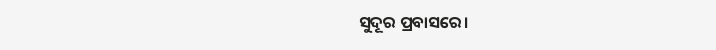ସୁଦୂର ପ୍ରବାସରେ।